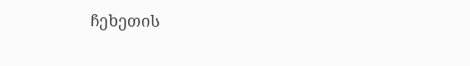ჩეხეთის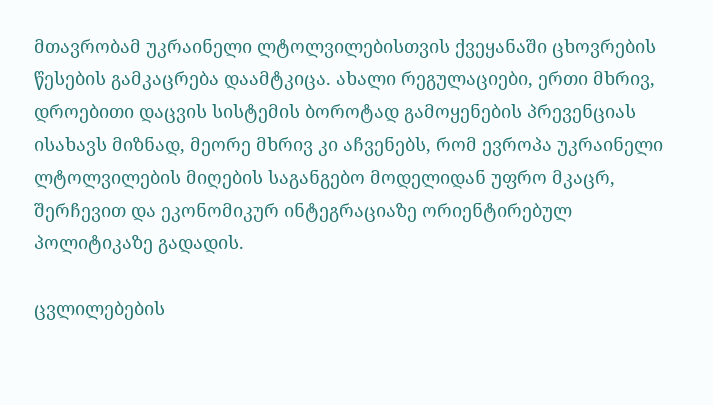მთავრობამ უკრაინელი ლტოლვილებისთვის ქვეყანაში ცხოვრების წესების გამკაცრება დაამტკიცა. ახალი რეგულაციები, ერთი მხრივ, დროებითი დაცვის სისტემის ბოროტად გამოყენების პრევენციას ისახავს მიზნად, მეორე მხრივ კი აჩვენებს, რომ ევროპა უკრაინელი ლტოლვილების მიღების საგანგებო მოდელიდან უფრო მკაცრ, შერჩევით და ეკონომიკურ ინტეგრაციაზე ორიენტირებულ პოლიტიკაზე გადადის.

ცვლილებების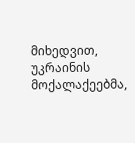მიხედვით, უკრაინის მოქალაქეებმა,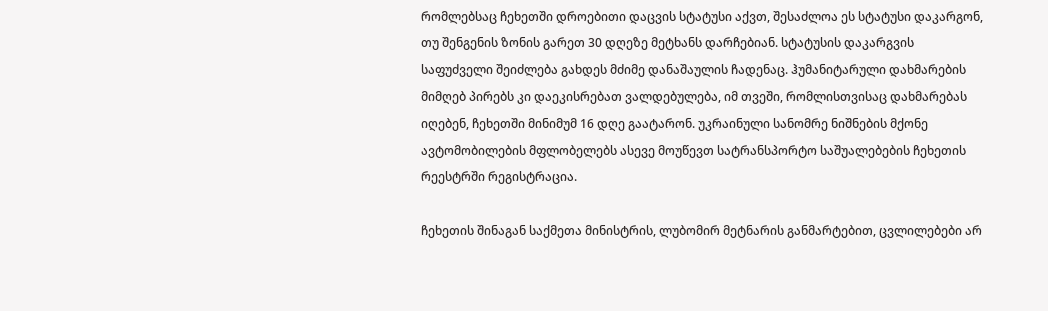რომლებსაც ჩეხეთში დროებითი დაცვის სტატუსი აქვთ, შესაძლოა ეს სტატუსი დაკარგონ, თუ შენგენის ზონის გარეთ 30 დღეზე მეტხანს დარჩებიან. სტატუსის დაკარგვის საფუძველი შეიძლება გახდეს მძიმე დანაშაულის ჩადენაც. ჰუმანიტარული დახმარების მიმღებ პირებს კი დაეკისრებათ ვალდებულება, იმ თვეში, რომლისთვისაც დახმარებას იღებენ, ჩეხეთში მინიმუმ 16 დღე გაატარონ. უკრაინული სანომრე ნიშნების მქონე ავტომობილების მფლობელებს ასევე მოუწევთ სატრანსპორტო საშუალებების ჩეხეთის რეესტრში რეგისტრაცია.

ჩეხეთის შინაგან საქმეთა მინისტრის, ლუბომირ მეტნარის განმარტებით, ცვლილებები არ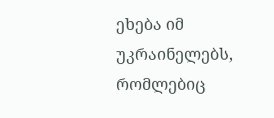ეხება იმ უკრაინელებს, რომლებიც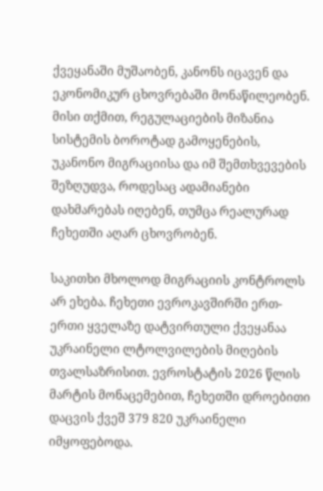ქვეყანაში მუშაობენ, კანონს იცავენ და ეკონომიკურ ცხოვრებაში მონაწილეობენ. მისი თქმით, რეგულაციების მიზანია სისტემის ბოროტად გამოყენების, უკანონო მიგრაციისა და იმ შემთხვევების შეზღუდვა, როდესაც ადამიანები დახმარებას იღებენ, თუმცა რეალურად ჩეხეთში აღარ ცხოვრობენ.

საკითხი მხოლოდ მიგრაციის კონტროლს არ ეხება. ჩეხეთი ევროკავშირში ერთ-ერთი ყველაზე დატვირთული ქვეყანაა უკრაინელი ლტოლვილების მიღების თვალსაზრისით. ევროსტატის 2026 წლის მარტის მონაცემებით, ჩეხეთში დროებითი დაცვის ქვეშ 379 820 უკრაინელი იმყოფებოდა.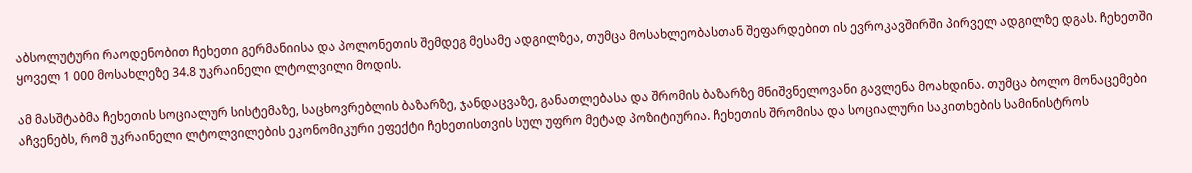აბსოლუტური რაოდენობით ჩეხეთი გერმანიისა და პოლონეთის შემდეგ მესამე ადგილზეა, თუმცა მოსახლეობასთან შეფარდებით ის ევროკავშირში პირველ ადგილზე დგას. ჩეხეთში ყოველ 1 000 მოსახლეზე 34.8 უკრაინელი ლტოლვილი მოდის.

ამ მასშტაბმა ჩეხეთის სოციალურ სისტემაზე, საცხოვრებლის ბაზარზე, ჯანდაცვაზე, განათლებასა და შრომის ბაზარზე მნიშვნელოვანი გავლენა მოახდინა. თუმცა ბოლო მონაცემები აჩვენებს, რომ უკრაინელი ლტოლვილების ეკონომიკური ეფექტი ჩეხეთისთვის სულ უფრო მეტად პოზიტიურია. ჩეხეთის შრომისა და სოციალური საკითხების სამინისტროს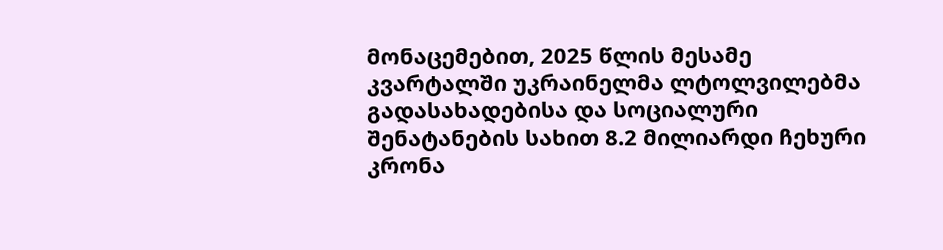მონაცემებით, 2025 წლის მესამე კვარტალში უკრაინელმა ლტოლვილებმა გადასახადებისა და სოციალური შენატანების სახით 8.2 მილიარდი ჩეხური კრონა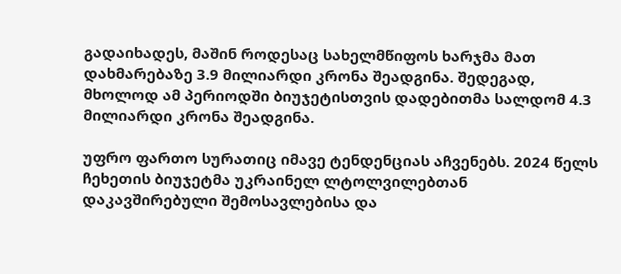გადაიხადეს, მაშინ როდესაც სახელმწიფოს ხარჯმა მათ დახმარებაზე 3.9 მილიარდი კრონა შეადგინა. შედეგად, მხოლოდ ამ პერიოდში ბიუჯეტისთვის დადებითმა სალდომ 4.3 მილიარდი კრონა შეადგინა.

უფრო ფართო სურათიც იმავე ტენდენციას აჩვენებს. 2024 წელს ჩეხეთის ბიუჯეტმა უკრაინელ ლტოლვილებთან დაკავშირებული შემოსავლებისა და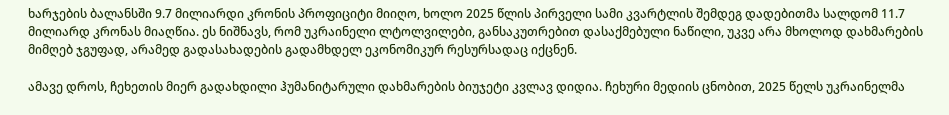ხარჯების ბალანსში 9.7 მილიარდი კრონის პროფიციტი მიიღო, ხოლო 2025 წლის პირველი სამი კვარტლის შემდეგ დადებითმა სალდომ 11.7 მილიარდ კრონას მიაღწია. ეს ნიშნავს, რომ უკრაინელი ლტოლვილები, განსაკუთრებით დასაქმებული ნაწილი, უკვე არა მხოლოდ დახმარების მიმღებ ჯგუფად, არამედ გადასახადების გადამხდელ ეკონომიკურ რესურსადაც იქცნენ.

ამავე დროს, ჩეხეთის მიერ გადახდილი ჰუმანიტარული დახმარების ბიუჯეტი კვლავ დიდია. ჩეხური მედიის ცნობით, 2025 წელს უკრაინელმა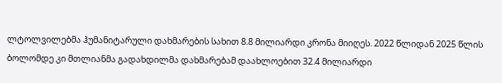ლტოლვილებმა ჰუმანიტარული დახმარების სახით 8.8 მილიარდი კრონა მიიღეს. 2022 წლიდან 2025 წლის ბოლომდე კი მთლიანმა გადახდილმა დახმარებამ დაახლოებით 32.4 მილიარდი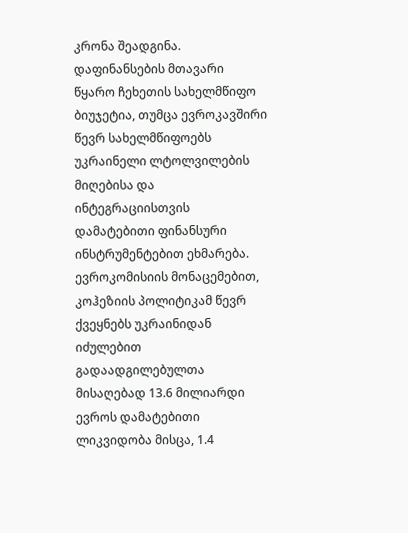კრონა შეადგინა. დაფინანსების მთავარი წყარო ჩეხეთის სახელმწიფო ბიუჯეტია, თუმცა ევროკავშირი წევრ სახელმწიფოებს უკრაინელი ლტოლვილების მიღებისა და ინტეგრაციისთვის დამატებითი ფინანსური ინსტრუმენტებით ეხმარება. ევროკომისიის მონაცემებით, კოჰეზიის პოლიტიკამ წევრ ქვეყნებს უკრაინიდან იძულებით გადაადგილებულთა მისაღებად 13.6 მილიარდი ევროს დამატებითი ლიკვიდობა მისცა, 1.4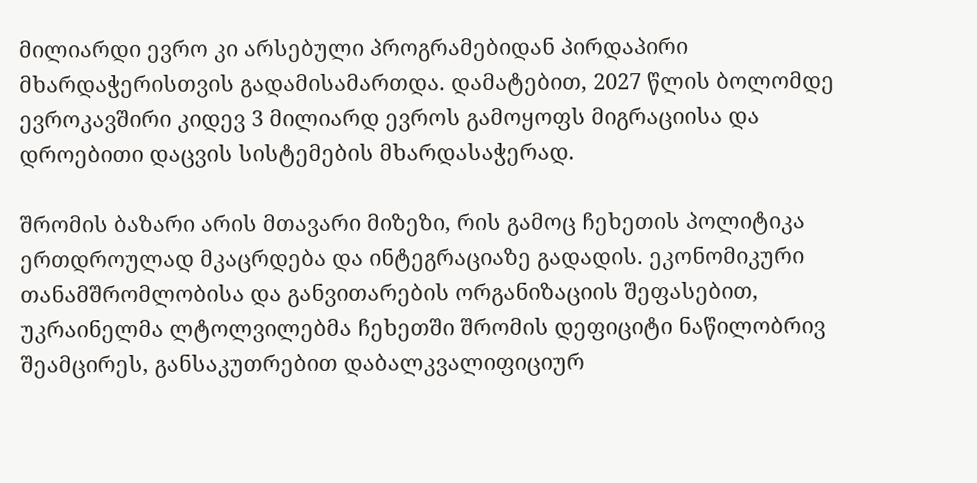მილიარდი ევრო კი არსებული პროგრამებიდან პირდაპირი მხარდაჭერისთვის გადამისამართდა. დამატებით, 2027 წლის ბოლომდე ევროკავშირი კიდევ 3 მილიარდ ევროს გამოყოფს მიგრაციისა და დროებითი დაცვის სისტემების მხარდასაჭერად.

შრომის ბაზარი არის მთავარი მიზეზი, რის გამოც ჩეხეთის პოლიტიკა ერთდროულად მკაცრდება და ინტეგრაციაზე გადადის. ეკონომიკური თანამშრომლობისა და განვითარების ორგანიზაციის შეფასებით, უკრაინელმა ლტოლვილებმა ჩეხეთში შრომის დეფიციტი ნაწილობრივ შეამცირეს, განსაკუთრებით დაბალკვალიფიციურ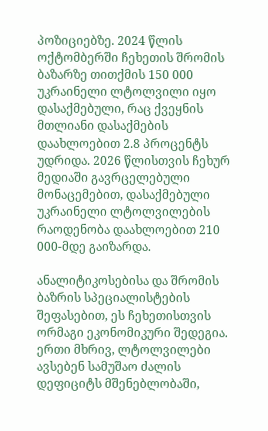პოზიციებზე. 2024 წლის ოქტომბერში ჩეხეთის შრომის ბაზარზე თითქმის 150 000 უკრაინელი ლტოლვილი იყო დასაქმებული, რაც ქვეყნის მთლიანი დასაქმების დაახლოებით 2.8 პროცენტს უდრიდა. 2026 წლისთვის ჩეხურ მედიაში გავრცელებული მონაცემებით, დასაქმებული უკრაინელი ლტოლვილების რაოდენობა დაახლოებით 210 000-მდე გაიზარდა.

ანალიტიკოსებისა და შრომის ბაზრის სპეციალისტების შეფასებით, ეს ჩეხეთისთვის ორმაგი ეკონომიკური შედეგია. ერთი მხრივ, ლტოლვილები ავსებენ სამუშაო ძალის დეფიციტს მშენებლობაში,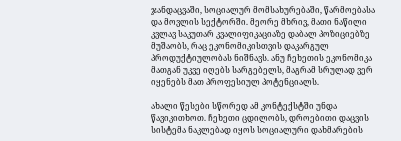ჯანდაცვაში, სოციალურ მომსახურებაში, წარმოებასა და მოვლის სექტორში. მეორე მხრივ, მათი ნაწილი კვლავ საკუთარ კვალიფიკაციაზე დაბალ პოზიციებზე მუშაობს, რაც ეკონომიკისთვის დაკარგულ პროდუქტიულობას ნიშნავს. ანუ ჩეხეთის ეკონომიკა მათგან უკვე იღებს სარგებელს, მაგრამ სრულად ვერ იყენებს მათ პროფესიულ პოტენციალს.

ახალი წესები სწორედ ამ კონტექსტში უნდა წავიკითხოთ. ჩეხეთი ცდილობს, დროებითი დაცვის სისტემა ნაკლებად იყოს სოციალური დახმარების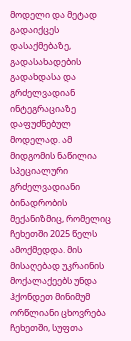მოდელი და მეტად გადაიქცეს დასაქმებაზე, გადასახადების გადახდასა და გრძელვადიან ინტეგრაციაზე დაფუძნებულ მოდელად. ამ მიდგომის ნაწილია სპეციალური გრძელვადიანი ბინადრობის მექანიზმიც, რომელიც ჩეხეთში 2025 წელს ამოქმედდა. მის მისაღებად უკრაინის მოქალაქეებს უნდა ჰქონდეთ მინიმუმ ორწლიანი ცხოვრება ჩეხეთში, სუფთა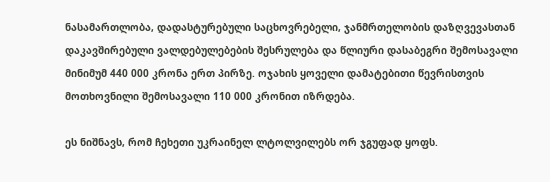ნასამართლობა, დადასტურებული საცხოვრებელი, ჯანმრთელობის დაზღვევასთან დაკავშირებული ვალდებულებების შესრულება და წლიური დასაბეგრი შემოსავალი მინიმუმ 440 000 კრონა ერთ პირზე. ოჯახის ყოველი დამატებითი წევრისთვის მოთხოვნილი შემოსავალი 110 000 კრონით იზრდება.

ეს ნიშნავს, რომ ჩეხეთი უკრაინელ ლტოლვილებს ორ ჯგუფად ყოფს.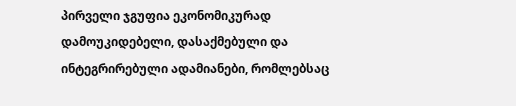პირველი ჯგუფია ეკონომიკურად დამოუკიდებელი, დასაქმებული და ინტეგრირებული ადამიანები, რომლებსაც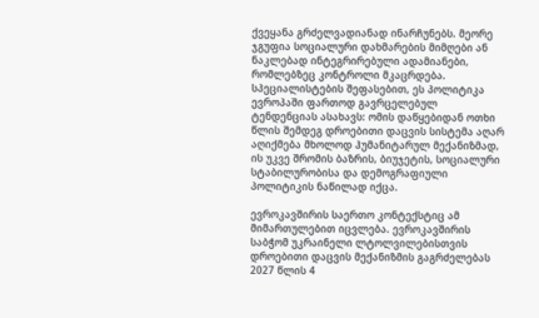ქვეყანა გრძელვადიანად ინარჩუნებს. მეორე ჯგუფია სოციალური დახმარების მიმღები ან ნაკლებად ინტეგრირებული ადამიანები, რომლებზეც კონტროლი მკაცრდება. სპეციალისტების შეფასებით, ეს პოლიტიკა ევროპაში ფართოდ გავრცელებულ ტენდენციას ასახავს: ომის დაწყებიდან ოთხი წლის შემდეგ დროებითი დაცვის სისტემა აღარ აღიქმება მხოლოდ ჰუმანიტარულ მექანიზმად, ის უკვე შრომის ბაზრის, ბიუჯეტის, სოციალური სტაბილურობისა და დემოგრაფიული პოლიტიკის ნაწილად იქცა.

ევროკავშირის საერთო კონტექსტიც ამ მიმართულებით იცვლება. ევროკავშირის საბჭომ უკრაინელი ლტოლვილებისთვის დროებითი დაცვის მექანიზმის გაგრძელებას 2027 წლის 4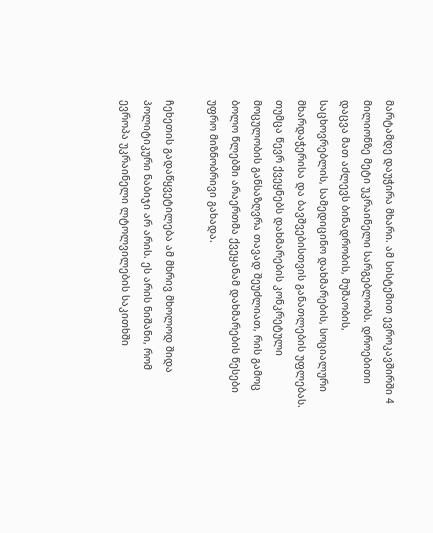მარტამდე დაუჭირა მხარი. ამ სისტემით ევროკავშირში 4 მილიონზე მეტი უკრაინელი სარგებლობს. დროებითი დაცვა მათ აძლევს ბინადრობის, მუშაობის, საცხოვრებლის, სამედიცინო დახმარების, სოციალური მხარდაჭერისა და ბავშვებისთვის განათლების უფლებას. თუმცა წევრ ქვეყნებს დახმარების კონკრეტული მოცულობის განსაზღვრა თავად შეუძლიათ, რის გამოც ბოლო წლებში არაერთმა ქვეყანამ დახმარების წესები უფრო მიზნობრივი გახადა.

ჩეხეთის გადაწყვეტილება ამ მხრივ მხოლოდ შიდა პოლიტიკური ნაბიჯი არ არის. ეს არის ნიშანი, რომ ევროპა უკრაინელი ლტოლვილების საკითხში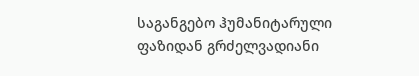საგანგებო ჰუმანიტარული ფაზიდან გრძელვადიანი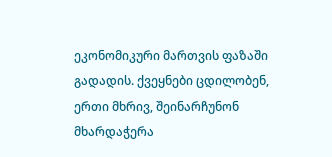ეკონომიკური მართვის ფაზაში გადადის. ქვეყნები ცდილობენ, ერთი მხრივ, შეინარჩუნონ მხარდაჭერა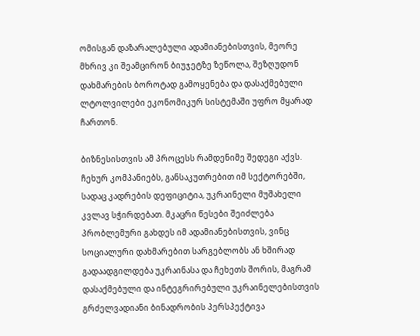ომისგან დაზარალებული ადამიანებისთვის, მეორე მხრივ კი შეამცირონ ბიუჯეტზე ზეწოლა, შეზღუდონ დახმარების ბოროტად გამოყენება და დასაქმებული ლტოლვილები ეკონომიკურ სისტემაში უფრო მყარად ჩართონ.

ბიზნესისთვის ამ პროცესს რამდენიმე შედეგი აქვს. ჩეხურ კომპანიებს, განსაკუთრებით იმ სექტორებში, სადაც კადრების დეფიციტია, უკრაინელი მუშახელი კვლავ სჭირდებათ. მკაცრი წესები შეიძლება პრობლემური გახდეს იმ ადამიანებისთვის, ვინც სოციალური დახმარებით სარგებლობს ან ხშირად გადაადგილდება უკრაინასა და ჩეხეთს შორის, მაგრამ დასაქმებული და ინტეგრირებული უკრაინელებისთვის გრძელვადიანი ბინადრობის პერსპექტივა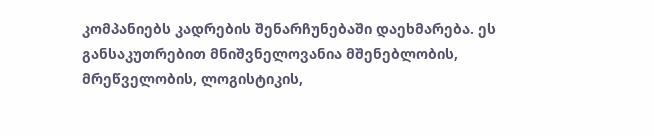კომპანიებს კადრების შენარჩუნებაში დაეხმარება. ეს განსაკუთრებით მნიშვნელოვანია მშენებლობის, მრეწველობის, ლოგისტიკის,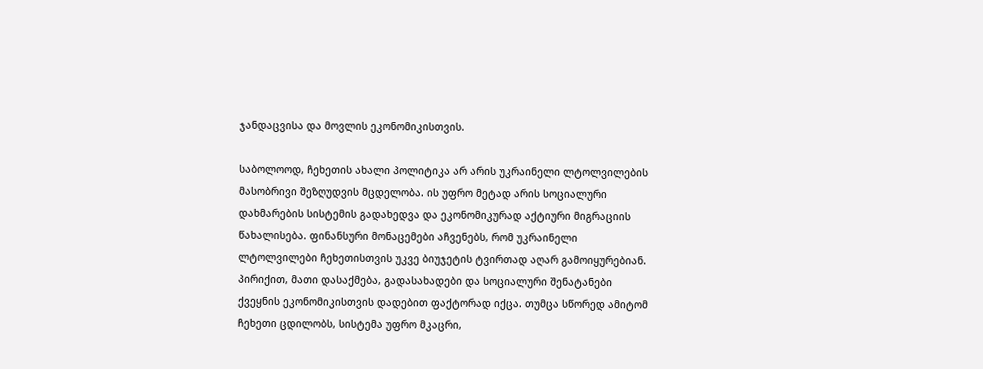ჯანდაცვისა და მოვლის ეკონომიკისთვის.

საბოლოოდ, ჩეხეთის ახალი პოლიტიკა არ არის უკრაინელი ლტოლვილების მასობრივი შეზღუდვის მცდელობა. ის უფრო მეტად არის სოციალური დახმარების სისტემის გადახედვა და ეკონომიკურად აქტიური მიგრაციის წახალისება. ფინანსური მონაცემები აჩვენებს, რომ უკრაინელი ლტოლვილები ჩეხეთისთვის უკვე ბიუჯეტის ტვირთად აღარ გამოიყურებიან. პირიქით, მათი დასაქმება, გადასახადები და სოციალური შენატანები ქვეყნის ეკონომიკისთვის დადებით ფაქტორად იქცა. თუმცა სწორედ ამიტომ ჩეხეთი ცდილობს, სისტემა უფრო მკაცრი,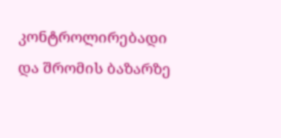კონტროლირებადი და შრომის ბაზარზე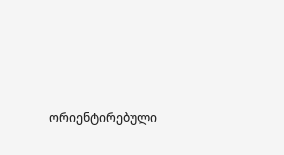ორიენტირებული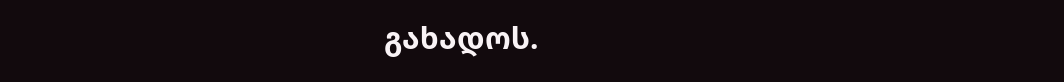გახადოს.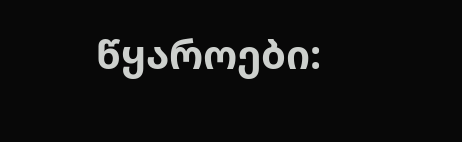წყაროები: